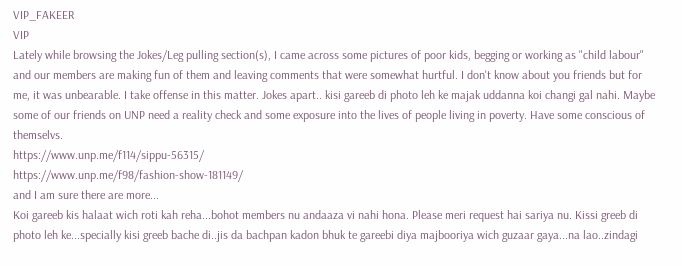VIP_FAKEER
VIP
Lately while browsing the Jokes/Leg pulling section(s), I came across some pictures of poor kids, begging or working as "child labour" and our members are making fun of them and leaving comments that were somewhat hurtful. I don't know about you friends but for me, it was unbearable. I take offense in this matter. Jokes apart.. kisi gareeb di photo leh ke majak uddanna koi changi gal nahi. Maybe some of our friends on UNP need a reality check and some exposure into the lives of people living in poverty. Have some conscious of themselvs.
https://www.unp.me/f114/sippu-56315/
https://www.unp.me/f98/fashion-show-181149/
and I am sure there are more...
Koi gareeb kis halaat wich roti kah reha...bohot members nu andaaza vi nahi hona. Please meri request hai sariya nu. Kissi greeb di photo leh ke...specially kisi greeb bache di..jis da bachpan kadon bhuk te gareebi diya majbooriya wich guzaar gaya...na lao..zindagi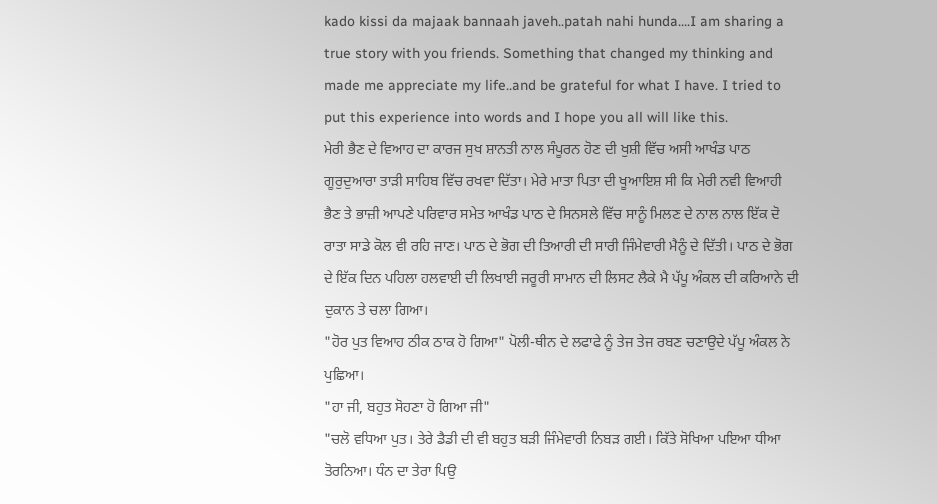kado kissi da majaak bannaah javeh..patah nahi hunda....I am sharing a true story with you friends. Something that changed my thinking and made me appreciate my life..and be grateful for what I have. I tried to put this experience into words and I hope you all will like this.
ਮੇਰੀ ਭੈਣ ਦੇ ਵਿਆਹ ਦਾ ਕਾਰਜ ਸੁਖ ਸ਼ਾਨਤੀ ਨਾਲ ਸੰਪੂਰਨ ਹੋਣ ਦੀ ਖੁਸ਼ੀ ਵਿੱਚ ਅਸੀ ਆਖੰਡ ਪਾਠ ਗੂਰੁਦੁਆਰਾ ਤਾੜੀ ਸਾਹਿਬ ਵਿੱਚ ਰਖਵਾ ਦਿੱਤਾ। ਮੇਰੇ ਮਾਤਾ ਪਿਤਾ ਦੀ ਖੂਆਇਸ਼ ਸੀ ਕਿ ਮੇਰੀ ਨਵੀ ਵਿਆਹੀ ਭੈਣ ਤੇ ਭਾਜ਼ੀ ਆਪਣੇ ਪਰਿਵਾਰ ਸਮੇਤ ਆਖੰਡ ਪਾਠ ਦੇ ਸਿਨਸਲੇ ਵਿੱਚ ਸਾਨੂੰ ਮਿਲਣ ਦੇ ਨਾਲ ਨਾਲ ਇੱਕ ਦੋ ਰਾਤਾ ਸਾਡੇ ਕੋਲ ਵੀ ਰਹਿ ਜਾਣ। ਪਾਠ ਦੇ ਭੋਗ ਦੀ ਤਿਆਰੀ ਦੀ ਸਾਰੀ ਜਿੰਮੇਵਾਰੀ ਮੈਨੂੰ ਦੇ ਦਿੱਤੀ। ਪਾਠ ਦੇ ਭੋਗ ਦੇ ਇੱਕ ਦਿਨ ਪਹਿਲਾ ਹਲਵਾਈ ਦੀ ਲਿਖਾਈ ਜਰੂਰੀ ਸਾਮਾਨ ਦੀ ਲਿਸਟ ਲੈਕੇ ਮੈ ਪੱਪੂ ਅੰਕਲ ਦੀ ਕਰਿਆਨੇ ਦੀ ਦੁਕਾਨ ਤੇ ਚਲਾ ਗਿਆ।
"ਹੋਰ ਪੁਤ ਵਿਆਹ ਠੀਕ ਠਾਕ ਹੋ ਗਿਆ" ਪੋਲੀ-ਥੀਨ ਦੇ ਲਫਾਫੇ ਨੂੰ ਤੇਜ ਤੇਜ ਰਬਣ ਚਣਾਉਦੇ ਪੱਪੂ ਅੰਕਲ ਨੇ ਪੁਛਿਆ।
"ਹਾ ਜੀ, ਬਹੁਤ ਸੋਹਣਾ ਹੋ ਗਿਆ ਜੀ"
"ਚਲੋ ਵਧਿਆ ਪੁਤ। ਤੇਰੇ ਡੈਡੀ ਦੀ ਵੀ ਬਹੁਤ ਬੜੀ ਜਿੰਮੇਵਾਰੀ ਨਿਬੜ ਗਈ। ਕਿੱਤੇ ਸੋਖਿਆ ਪਇਆ ਧੀਆ ਤੋਰਨਿਆ। ਧੰਨ ਦਾ ਤੇਰਾ ਪਿਉ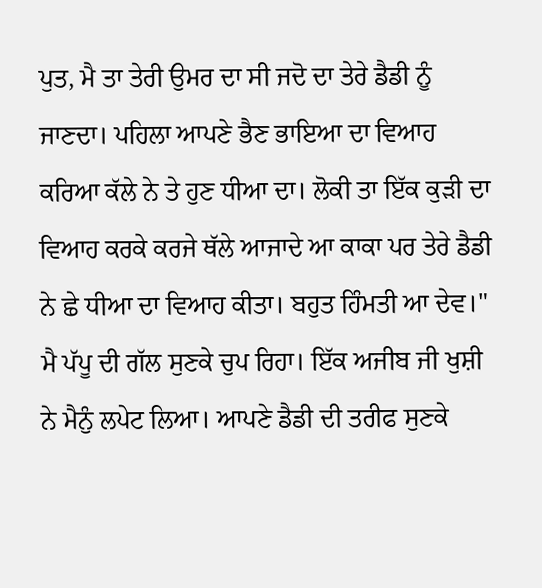ਪੁਤ, ਮੈ ਤਾ ਤੇਰੀ ਉਮਰ ਦਾ ਸੀ ਜਦੋ ਦਾ ਤੇਰੇ ਡੈਡੀ ਨੂੰ ਜਾਣਦਾ। ਪਹਿਲਾ ਆਪਣੇ ਭੈਣ ਭਾਇਆ ਦਾ ਵਿਆਹ ਕਰਿਆ ਕੱਲੇ ਨੇ ਤੇ ਹੁਣ ਧੀਆ ਦਾ। ਲੋਕੀ ਤਾ ਇੱਕ ਕੁੜੀ ਦਾ ਵਿਆਹ ਕਰਕੇ ਕਰਜੇ ਥੱਲੇ ਆਜਾਦੇ ਆ ਕਾਕਾ ਪਰ ਤੇਰੇ ਡੈਡੀ ਨੇ ਛੇ ਧੀਆ ਦਾ ਵਿਆਹ ਕੀਤਾ। ਬਹੁਤ ਹਿੰਮਤੀ ਆ ਦੇਵ।"
ਮੈ ਪੱਪੂ ਦੀ ਗੱਲ ਸੁਣਕੇ ਚੁਪ ਰਿਹਾ। ਇੱਕ ਅਜੀਬ ਜੀ ਖੁਸ਼ੀ ਨੇ ਮੈਨੁੰ ਲਪੇਟ ਲਿਆ। ਆਪਣੇ ਡੈਡੀ ਦੀ ਤਰੀਫ ਸੁਣਕੇ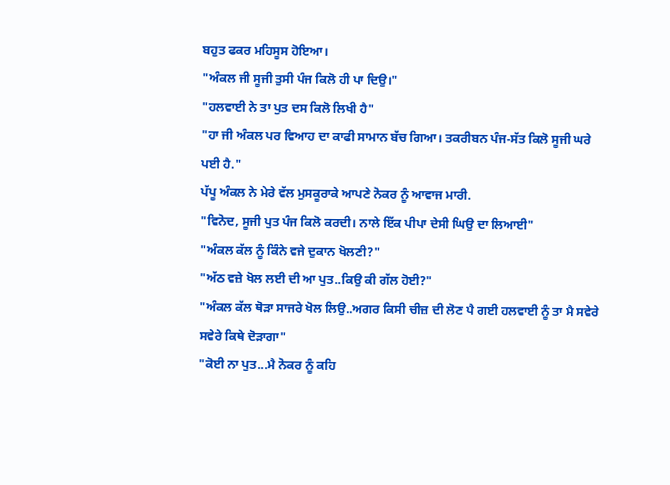ਬਹੁਤ ਫਕਰ ਮਹਿਸੂਸ ਹੋਇਆ।
"ਅੰਕਲ ਜੀ ਸੂਜੀ ਤੁਸੀ ਪੰਜ ਕਿਲੋ ਹੀ ਪਾ ਦਿਉ।"
"ਹਲਵਾਈ ਨੇ ਤਾ ਪੁਤ ਦਸ ਕਿਲੋ ਲਿਖੀ ਹੈ"
"ਹਾ ਜੀ ਅੰਕਲ ਪਰ ਵਿਆਹ ਦਾ ਕਾਫੀ ਸਾਮਾਨ ਬੱਚ ਗਿਆ। ਤਕਰੀਬਨ ਪੰਜ-ਸੱਤ ਕਿਲੋ ਸੂਜੀ ਘਰੇ ਪਈ ਹੈ."
ਪੱਪੂ ਅੰਕਲ ਨੇ ਮੇਰੇ ਵੱਲ ਮੁਸਕੂਰਾਕੇ ਆਪਣੇ ਨੋਕਰ ਨੂੰ ਆਵਾਜ ਮਾਰੀ.
"ਵਿਨੋਦ, ਸੂਜੀ ਪੁਤ ਪੰਜ ਕਿਲੋ ਕਰਦੀ। ਨਾਲੇ ਇੱਕ ਪੀਪਾ ਦੇਸੀ ਘਿਉ ਦਾ ਲਿਆਈ"
"ਅੰਕਲ ਕੱਲ ਨੂੰ ਕਿੰਨੇ ਵਜੇ ਦੁਕਾਨ ਖੋਲਣੀ?"
"ਅੱਠ ਵਜ਼ੇ ਖੋਲ ਲਈ ਦੀ ਆ ਪੁਤ..ਕਿਉ ਕੀ ਗੱਲ ਹੋਈ?"
"ਅੰਕਲ ਕੱਲ ਥੋੜਾ ਸਾਜਰੇ ਖੋਲ ਲਿਉ..ਅਗਰ ਕਿਸੀ ਚੀਜ਼ ਦੀ ਲੋਣ ਪੈ ਗਈ ਹਲਵਾਈ ਨੂੰ ਤਾ ਮੈ ਸਵੇਰੇ ਸਵੇਰੇ ਕਿਥੇ ਦੋੜਾਗਾ"
"ਕੋਈ ਨਾ ਪੁਤ...ਮੈ ਨੋਕਰ ਨੂੰ ਕਹਿ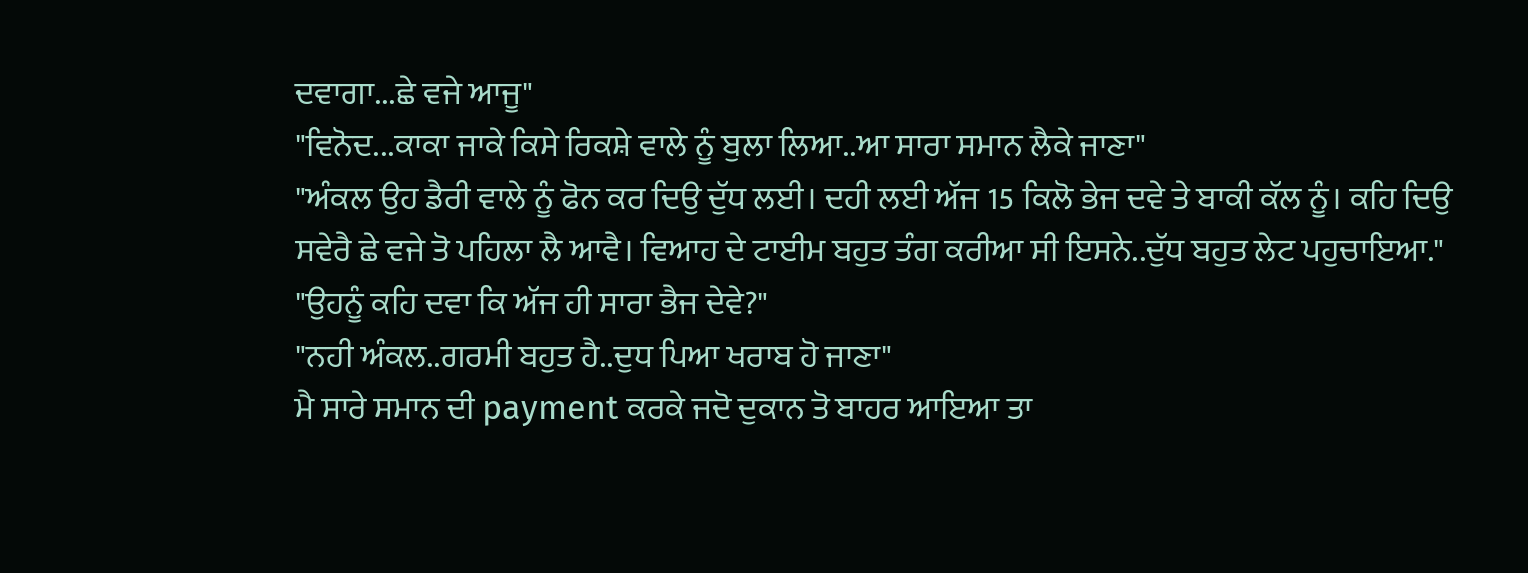ਦਵਾਗਾ...ਛੇ ਵਜੇ ਆਜੂ"
"ਵਿਨੋਦ...ਕਾਕਾ ਜਾਕੇ ਕਿਸੇ ਰਿਕਸ਼ੇ ਵਾਲੇ ਨੂੰ ਬੁਲਾ ਲਿਆ..ਆ ਸਾਰਾ ਸਮਾਨ ਲੈਕੇ ਜਾਣਾ"
"ਅੰਕਲ ਉਹ ਡੈਰੀ ਵਾਲੇ ਨੂੰ ਫੋਨ ਕਰ ਦਿਉ ਦੁੱਧ ਲਈ। ਦਹੀ ਲਈ ਅੱਜ 15 ਕਿਲੋ ਭੇਜ ਦਵੇ ਤੇ ਬਾਕੀ ਕੱਲ ਨੂੰ। ਕਹਿ ਦਿਉ ਸਵੇਰੈ ਛੇ ਵਜੇ ਤੋ ਪਹਿਲਾ ਲੈ ਆਵੈ। ਵਿਆਹ ਦੇ ਟਾਈਮ ਬਹੁਤ ਤੰਗ ਕਰੀਆ ਸੀ ਇਸਨੇ..ਦੁੱਧ ਬਹੁਤ ਲੇਟ ਪਹੁਚਾਇਆ."
"ਉਹਨੂੰ ਕਹਿ ਦਵਾ ਕਿ ਅੱਜ ਹੀ ਸਾਰਾ ਭੈਜ ਦੇਵੇ?"
"ਨਹੀ ਅੰਕਲ..ਗਰਮੀ ਬਹੁਤ ਹੈ..ਦੁਧ ਪਿਆ ਖਰਾਬ ਹੋ ਜਾਣਾ"
ਮੈ ਸਾਰੇ ਸਮਾਨ ਦੀ payment ਕਰਕੇ ਜਦੋ ਦੁਕਾਨ ਤੋ ਬਾਹਰ ਆਇਆ ਤਾ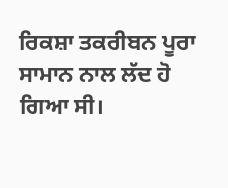ਰਿਕਸ਼ਾ ਤਕਰੀਬਨ ਪੂਰਾ ਸਾਮਾਨ ਨਾਲ ਲੱਦ ਹੋ ਗਿਆ ਸੀ।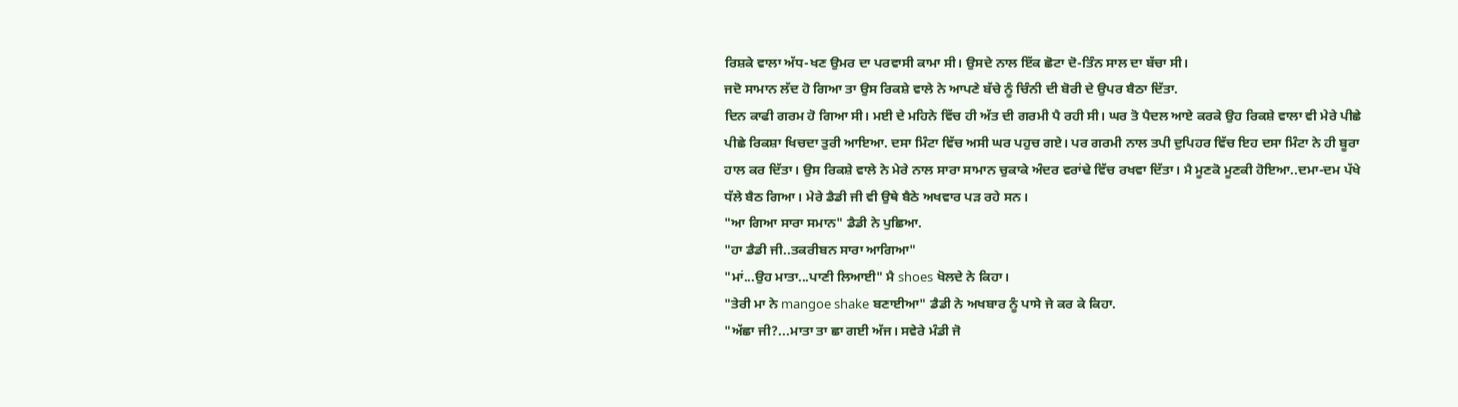ਰਿਸ਼ਕੇ ਵਾਲਾ ਅੱਧ-ਖਣ ਉਮਰ ਦਾ ਪਰਵਾਸੀ ਕਾਮਾ ਸੀ। ਉਸਦੇ ਨਾਲ ਇੱਕ ਛੋਟਾ ਦੋ-ਤਿੰਨ ਸਾਲ ਦਾ ਬੱਚਾ ਸੀ।
ਜਦੋ ਸਾਮਾਨ ਲੱਦ ਹੋ ਗਿਆ ਤਾ ਉਸ ਰਿਕਸ਼ੇ ਵਾਲੇ ਨੇ ਆਪਣੇ ਬੱਚੇ ਨੂੰ ਚਿੰਨੀ ਦੀ ਬੋਰੀ ਦੇ ਉਪਰ ਬੈਠਾ ਦਿੱਤਾ.
ਦਿਨ ਕਾਫੀ ਗਰਮ ਹੋ ਗਿਆ ਸੀ। ਮਈ ਦੇ ਮਹਿਨੇ ਵਿੱਚ ਹੀ ਅੱਤ ਦੀ ਗਰਮੀ ਪੈ ਰਹੀ ਸੀ। ਘਰ ਤੋ ਪੈਦਲ ਆਏ ਕਰਕੇ ਉਹ ਰਿਕਸ਼ੇ ਵਾਲਾ ਵੀ ਮੇਰੇ ਪੀਛੇ ਪੀਛੇ ਰਿਕਸ਼ਾ ਖਿਚਦਾ ਤੁਰੀ ਆਇਆ. ਦਸਾ ਮਿੰਟਾ ਵਿੱਚ ਅਸੀ ਘਰ ਪਹੁਚ ਗਏ। ਪਰ ਗਰਮੀ ਨਾਲ ਤਪੀ ਦੁਪਿਹਰ ਵਿੱਚ ਇਹ ਦਸਾ ਮਿੰਟਾ ਨੇ ਹੀ ਬੂਰਾ ਹਾਲ ਕਰ ਦਿੱਤਾ। ਉਸ ਰਿਕਸ਼ੇ ਵਾਲੇ ਨੇ ਮੇਰੇ ਨਾਲ ਸਾਰਾ ਸਾਮਾਨ ਚੁਕਾਕੇ ਅੰਦਰ ਵਰਾਂਢੇ ਵਿੱਚ ਰਖਵਾ ਦਿੱਤਾ। ਮੈ ਮੂਣਕੋ ਮੂਣਕੀ ਹੋਇਆ..ਦਮਾ-ਦਮ ਪੱਖੇ ਧੱਲੇ ਬੈਠ ਗਿਆ। ਮੇਰੇ ਡੈਡੀ ਜੀ ਵੀ ਉਥੇ ਬੈਠੇ ਅਖਵਾਰ ਪੜ ਰਹੇ ਸਨ।
"ਆ ਗਿਆ ਸਾਰਾ ਸਮਾਨ" ਡੈਡੀ ਨੇ ਪੁਛਿਆ.
"ਹਾ ਡੈਡੀ ਜੀ..ਤਕਰੀਬਨ ਸਾਰਾ ਆਗਿਆ"
"ਮਾਂ...ਉਹ ਮਾਤਾ...ਪਾਣੀ ਲਿਆਈ" ਮੈ shoes ਖੋਲਦੇ ਨੇ ਕਿਹਾ।
"ਤੇਰੀ ਮਾ ਨੇ mangoe shake ਬਣਾਈਆ" ਡੈਡੀ ਨੇ ਅਖਬਾਰ ਨੂੰ ਪਾਸੇ ਜੇ ਕਰ ਕੇ ਕਿਹਾ.
"ਅੱਛਾ ਜੀ?...ਮਾਤਾ ਤਾ ਛਾ ਗਈ ਅੱਜ। ਸਵੇਰੇ ਮੰਡੀ ਜੋ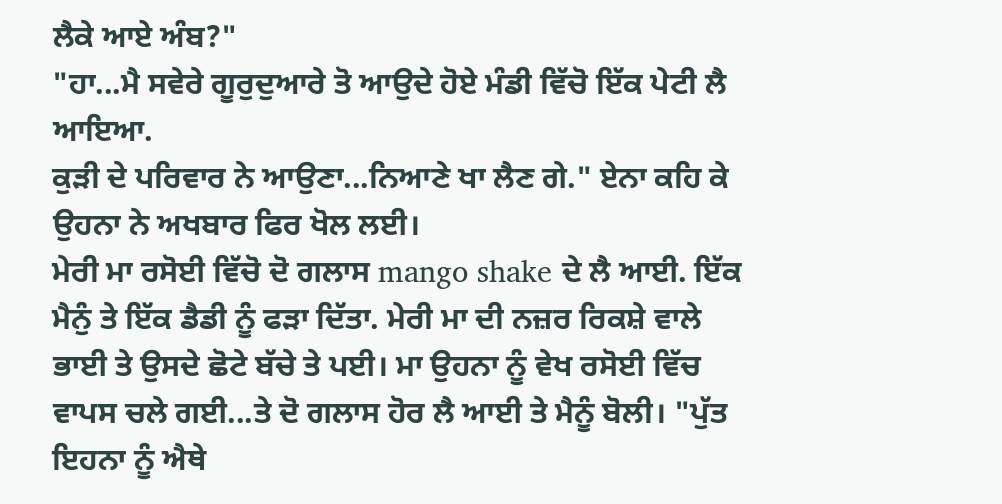ਲੈਕੇ ਆਏ ਅੰਬ?"
"ਹਾ...ਮੈ ਸਵੇਰੇ ਗੂਰੁਦੁਆਰੇ ਤੋ ਆਉਦੇ ਹੋਏ ਮੰਡੀ ਵਿੱਚੋ ਇੱਕ ਪੇਟੀ ਲੈ ਆਇਆ.
ਕੁੜੀ ਦੇ ਪਰਿਵਾਰ ਨੇ ਆਉਣਾ...ਨਿਆਣੇ ਖਾ ਲੈਣ ਗੇ." ਏਨਾ ਕਹਿ ਕੇ ਉਹਨਾ ਨੇ ਅਖਬਾਰ ਫਿਰ ਖੋਲ ਲਈ।
ਮੇਰੀ ਮਾ ਰਸੋਈ ਵਿੱਚੋ ਦੋ ਗਲਾਸ mango shake ਦੇ ਲੈ ਆਈ. ਇੱਕ ਮੈਨੁੰ ਤੇ ਇੱਕ ਡੈਡੀ ਨੂੰ ਫੜਾ ਦਿੱਤਾ. ਮੇਰੀ ਮਾ ਦੀ ਨਜ਼ਰ ਰਿਕਸ਼ੇ ਵਾਲੇ ਭਾਈ ਤੇ ਉਸਦੇ ਛੋਟੇ ਬੱਚੇ ਤੇ ਪਈ। ਮਾ ਉਹਨਾ ਨੂੰ ਵੇਖ ਰਸੋਈ ਵਿੱਚ ਵਾਪਸ ਚਲੇ ਗਈ...ਤੇ ਦੋ ਗਲਾਸ ਹੋਰ ਲੈ ਆਈ ਤੇ ਮੈਨੂੰ ਬੋਲੀ। "ਪੁੱਤ ਇਹਨਾ ਨੂੰ ਐਥੇ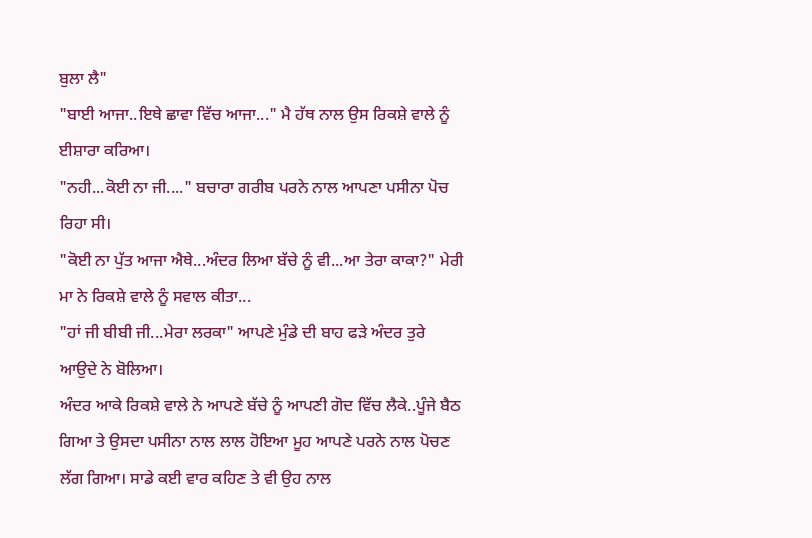ਬੁਲਾ ਲੈ"
"ਬਾਈ ਆਜਾ..ਇਥੇ ਛਾਵਾ ਵਿੱਚ ਆਜਾ..." ਮੈ ਹੱਥ ਨਾਲ ਉਸ ਰਿਕਸ਼ੇ ਵਾਲੇ ਨੂੰ ਈਸ਼ਾਰਾ ਕਰਿਆ।
"ਨਹੀ...ਕੋਈ ਨਾ ਜੀ...." ਬਚਾਰਾ ਗਰੀਬ ਪਰਨੇ ਨਾਲ ਆਪਣਾ ਪਸੀਨਾ ਪੋਚ ਰਿਹਾ ਸੀ।
"ਕੋਈ ਨਾ ਪੁੱਤ ਆਜਾ ਐਥੇ...ਅੰਦਰ ਲਿਆ ਬੱਚੇ ਨੂੰ ਵੀ...ਆ ਤੇਰਾ ਕਾਕਾ?" ਮੇਰੀ ਮਾ ਨੇ ਰਿਕਸ਼ੇ ਵਾਲੇ ਨੂੰ ਸਵਾਲ ਕੀਤਾ...
"ਹਾਂ ਜੀ ਬੀਬੀ ਜੀ...ਮੇਰਾ ਲਰਕਾ" ਆਪਣੇ ਮੁੰਡੇ ਦੀ ਬਾਹ ਫੜੇ ਅੰਦਰ ਤੁਰੇ ਆਉਦੇ ਨੇ ਬੋਲਿਆ।
ਅੰਦਰ ਆਕੇ ਰਿਕਸ਼ੇ ਵਾਲੇ ਨੇ ਆਪਣੇ ਬੱਚੇ ਨੂੰ ਆਪਣੀ ਗੋਦ ਵਿੱਚ ਲੈਕੇ..ਪੂੰਜੇ ਬੈਠ ਗਿਆ ਤੇ ਉਸਦਾ ਪਸੀਨਾ ਨਾਲ ਲਾਲ ਹੋਇਆ ਮੂਹ ਆਪਣੇ ਪਰਨੇ ਨਾਲ ਪੋਚਣ ਲੱਗ ਗਿਆ। ਸਾਡੇ ਕਈ ਵਾਰ ਕਹਿਣ ਤੇ ਵੀ ਉਹ ਨਾਲ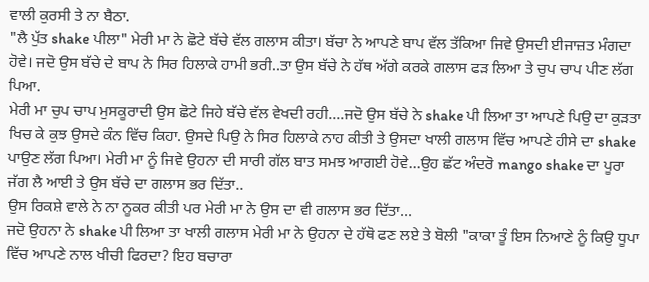ਵਾਲੀ ਕੁਰਸੀ ਤੇ ਨਾ ਬੈਠਾ.
"ਲੈ ਪੁੱਤ shake ਪੀਲਾ" ਮੇਰੀ ਮਾ ਨੇ ਛੋਟੇ ਬੱਚੇ ਵੱਲ ਗਲਾਸ ਕੀਤਾ। ਬੱਚਾ ਨੇ ਆਪਣੇ ਬਾਪ ਵੱਲ ਤੱਕਿਆ ਜਿਵੇ ਉਸਦੀ ਈਜਾਜ਼ਤ ਮੰਗਦਾ ਹੋਵੇ। ਜਦੋ ਉਸ ਬੱਚੇ ਦੇ ਬਾਪ ਨੇ ਸਿਰ ਹਿਲਾਕੇ ਹਾਮੀ ਭਰੀ..ਤਾ ਉਸ ਬੱਚੇ ਨੇ ਹੱਥ ਅੱਗੇ ਕਰਕੇ ਗਲਾਸ ਫੜ ਲਿਆ ਤੇ ਚੁਪ ਚਾਪ ਪੀਣ ਲੱਗ ਪਿਆ.
ਮੇਰੀ ਮਾ ਚੁਪ ਚਾਪ ਮੁਸਕੂਰਾਦੀ ਉਸ ਛੋਟੇ ਜਿਹੇ ਬੱਚੇ ਵੱਲ ਵੇਖਦੀ ਰਹੀ....ਜਦੋ ਉਸ ਬੱਚੇ ਨੇ shake ਪੀ ਲਿਆ ਤਾ ਆਪਣੇ ਪਿਉ ਦਾ ਕੁੜਤਾ ਖਿਚ ਕੇ ਕੁਝ ਉਸਦੇ ਕੰਨ ਵਿੱਚ ਕਿਹਾ. ਉਸਦੇ ਪਿਉ ਨੇ ਸਿਰ ਹਿਲਾਕੇ ਨਾਹ ਕੀਤੀ ਤੇ ਉਸਦਾ ਖਾਲੀ ਗਲਾਸ ਵਿੱਚ ਆਪਣੇ ਹੀਸੇ ਦਾ shake ਪਾਉਣ ਲੱਗ ਪਿਆ। ਮੇਰੀ ਮਾ ਨੂੰ ਜਿਵੇ ਉਹਨਾ ਦੀ ਸਾਰੀ ਗੱਲ ਬਾਤ ਸਮਝ ਆਗਈ ਹੋਵੇ...ਉਹ ਛੱਟ ਅੰਦਰੋ mango shake ਦਾ ਪੂਰਾ ਜੱਗ ਲੈ ਆਈ ਤੇ ਉਸ ਬੱਚੇ ਦਾ ਗਲਾਸ ਭਰ ਦਿੱਤਾ..
ਉਸ ਰਿਕਸ਼ੇ ਵਾਲੇ ਨੇ ਨਾ ਨੂਕਰ ਕੀਤੀ ਪਰ ਮੇਰੀ ਮਾ ਨੇ ਉਸ ਦਾ ਵੀ ਗਲਾਸ ਭਰ ਦਿੱਤਾ...
ਜਦੋ ਉਹਨਾ ਨੇ shake ਪੀ ਲਿਆ ਤਾ ਖਾਲੀ ਗਲਾਸ ਮੇਰੀ ਮਾ ਨੇ ਉਹਨਾ ਦੇ ਹੱਥੋ ਫਣ ਲਏ ਤੇ ਬੋਲੀ "ਕਾਕਾ ਤੂੰ ਇਸ ਨਿਆਣੇ ਨੂੰ ਕਿਉ ਧੂਪਾ ਵਿੱਚ ਆਪਣੇ ਨਾਲ ਖੀਚੀ ਫਿਰਦਾ? ਇਹ ਬਚਾਰਾ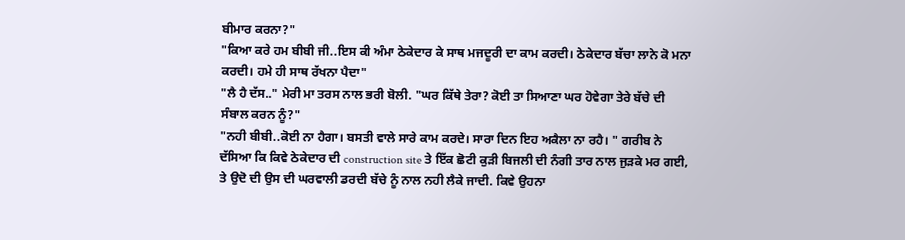ਬੀਮਾਰ ਕਰਨਾ?"
"ਕਿਆ ਕਰੇ ਹਮ ਬੀਬੀ ਜੀ..ਇਸ ਕੀ ਅੰਮਾ ਠੇਕੇਦਾਰ ਕੇ ਸਾਥ ਮਜਦੂਰੀ ਦਾ ਕਾਮ ਕਰਦੀ। ਠੇਕੇਦਾਰ ਬੱਚਾ ਲਾਨੇ ਕੋ ਮਨਾ ਕਰਦੀ। ਹਮੇ ਹੀ ਸਾਥ ਰੱਖਨਾ ਪੈਦਾ"
"ਲੈ ਹੈ ਦੱਸ.." ਮੇਰੀ ਮਾ ਤਰਸ ਨਾਲ ਭਰੀ ਬੋਲੀ. "ਘਰ ਕਿੱਥੇ ਤੇਰਾ? ਕੋਈ ਤਾ ਸਿਆਣਾ ਘਰ ਹੋਵੇਗਾ ਤੇਰੇ ਬੱਚੇ ਦੀ ਸੰਬਾਲ ਕਰਨ ਨੂੰ?"
"ਨਹੀ ਬੀਬੀ..ਕੋਈ ਨਾ ਹੈਗਾ। ਬਸਤੀ ਵਾਲੇ ਸਾਰੇ ਕਾਮ ਕਰਦੇ। ਸਾਰਾ ਦਿਨ ਇਹ ਅਕੈਲਾ ਨਾ ਰਹੈ। " ਗਰੀਬ ਨੇ ਦੱਸਿਆ ਕਿ ਕਿਵੇ ਠੇਕੇਦਾਰ ਦੀ construction site ਤੇ ਇੱਕ ਛੋਟੀ ਕੁੜੀ ਬਿਜਲੀ ਦੀ ਨੰਗੀ ਤਾਰ ਨਾਲ ਜੁੜਕੇ ਮਰ ਗਈ, ਤੇ ਉਦੋ ਦੀ ਉਸ ਦੀ ਘਰਵਾਲੀ ਡਰਦੀ ਬੱਚੇ ਨੂੰ ਨਾਲ ਨਹੀ ਲੈਕੇ ਜਾਦੀ. ਕਿਵੇ ਉਹਨਾ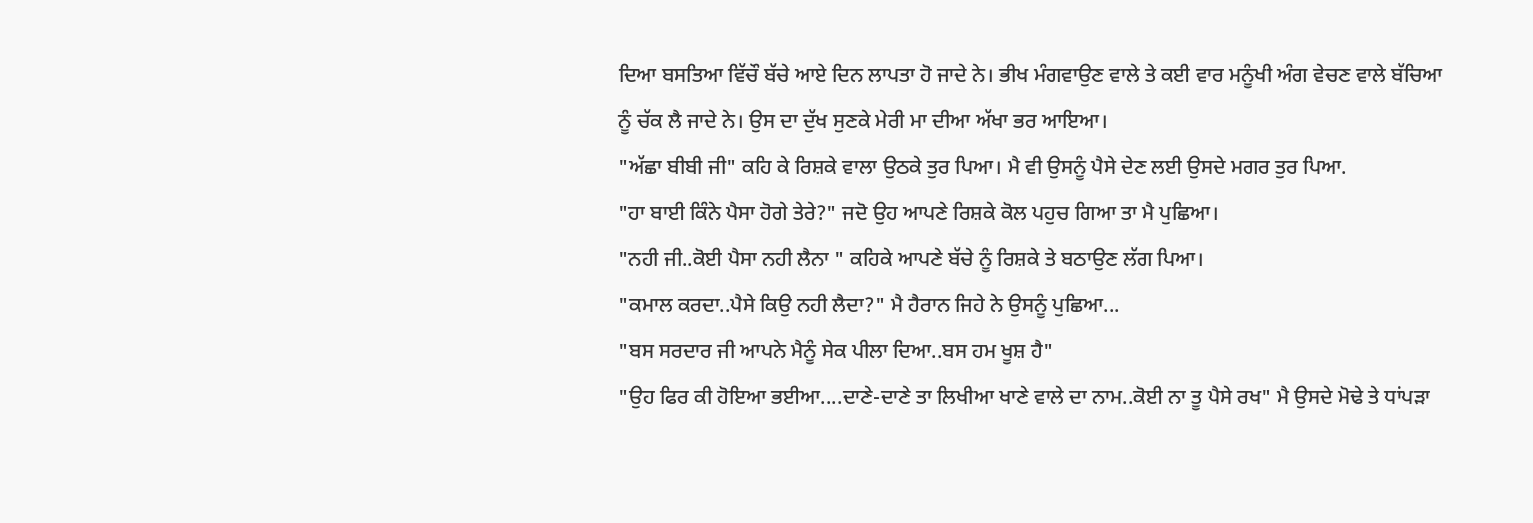ਦਿਆ ਬਸਤਿਆ ਵਿੱਚੌ ਬੱਚੇ ਆਏ ਦਿਨ ਲਾਪਤਾ ਹੋ ਜਾਦੇ ਨੇ। ਭੀਖ ਮੰਗਵਾਉਣ ਵਾਲੇ ਤੇ ਕਈ ਵਾਰ ਮਨੂੰਖੀ ਅੰਗ ਵੇਚਣ ਵਾਲੇ ਬੱਚਿਆ ਨੂੰ ਚੱਕ ਲੈ ਜਾਦੇ ਨੇ। ਉਸ ਦਾ ਦੁੱਖ ਸੁਣਕੇ ਮੇਰੀ ਮਾ ਦੀਆ ਅੱਖਾ ਭਰ ਆਇਆ।
"ਅੱਛਾ ਬੀਬੀ ਜੀ" ਕਹਿ ਕੇ ਰਿਸ਼ਕੇ ਵਾਲਾ ਉਠਕੇ ਤੁਰ ਪਿਆ। ਮੈ ਵੀ ਉਸਨੂੰ ਪੈਸੇ ਦੇਣ ਲਈ ਉਸਦੇ ਮਗਰ ਤੁਰ ਪਿਆ.
"ਹਾ ਬਾਈ ਕਿੰਨੇ ਪੈਸਾ ਹੋਗੇ ਤੇਰੇ?" ਜਦੋ ਉਹ ਆਪਣੇ ਰਿਸ਼ਕੇ ਕੋਲ ਪਹੁਚ ਗਿਆ ਤਾ ਮੈ ਪੁਛਿਆ।
"ਨਹੀ ਜੀ..ਕੋਈ ਪੈਸਾ ਨਹੀ ਲੈਨਾ " ਕਹਿਕੇ ਆਪਣੇ ਬੱਚੇ ਨੂੰ ਰਿਸ਼ਕੇ ਤੇ ਬਠਾਉਣ ਲੱਗ ਪਿਆ।
"ਕਮਾਲ ਕਰਦਾ..ਪੈਸੇ ਕਿਉ ਨਹੀ ਲੈਦਾ?" ਮੈ ਹੈਰਾਨ ਜਿਹੇ ਨੇ ਉਸਨੂੰ ਪੁਛਿਆ...
"ਬਸ ਸਰਦਾਰ ਜੀ ਆਪਨੇ ਮੈਨੂੰ ਸੇਕ ਪੀਲਾ ਦਿਆ..ਬਸ ਹਮ ਖੂਸ਼ ਹੈ"
"ਉਹ ਫਿਰ ਕੀ ਹੋਇਆ ਭਈਆ....ਦਾਣੇ-ਦਾਣੇ ਤਾ ਲਿਖੀਆ ਖਾਣੇ ਵਾਲੇ ਦਾ ਨਾਮ..ਕੋਈ ਨਾ ਤੂ ਪੈਸੇ ਰਖ" ਮੈ ਉਸਦੇ ਮੋਢੇ ਤੇ ਧਾਂਪੜਾ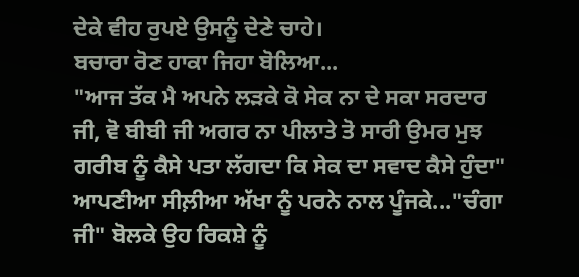ਦੇਕੇ ਵੀਹ ਰੁਪਏ ਉਸਨੂੰ ਦੇਣੇ ਚਾਹੇ।
ਬਚਾਰਾ ਰੋਣ ਹਾਕਾ ਜਿਹਾ ਬੋਲਿਆ...
"ਆਜ ਤੱਕ ਮੈ ਅਪਨੇ ਲੜਕੇ ਕੋ ਸੇਕ ਨਾ ਦੇ ਸਕਾ ਸਰਦਾਰ ਜੀ, ਵੋ ਬੀਬੀ ਜੀ ਅਗਰ ਨਾ ਪੀਲਾਤੇ ਤੋ ਸਾਰੀ ਉਮਰ ਮੁਝ ਗਰੀਬ ਨੂੰ ਕੈਸੇ ਪਤਾ ਲੱਗਦਾ ਕਿ ਸੇਕ ਦਾ ਸਵਾਦ ਕੈਸੇ ਹੁੰਦਾ"
ਆਪਣੀਆ ਸੀਲ਼ੀਆ ਅੱਖਾ ਨੂੰ ਪਰਨੇ ਨਾਲ ਪੂੰਜਕੇ..."ਚੰਗਾ ਜੀ" ਬੋਲਕੇ ਉਹ ਰਿਕਸ਼ੇ ਨੂੰ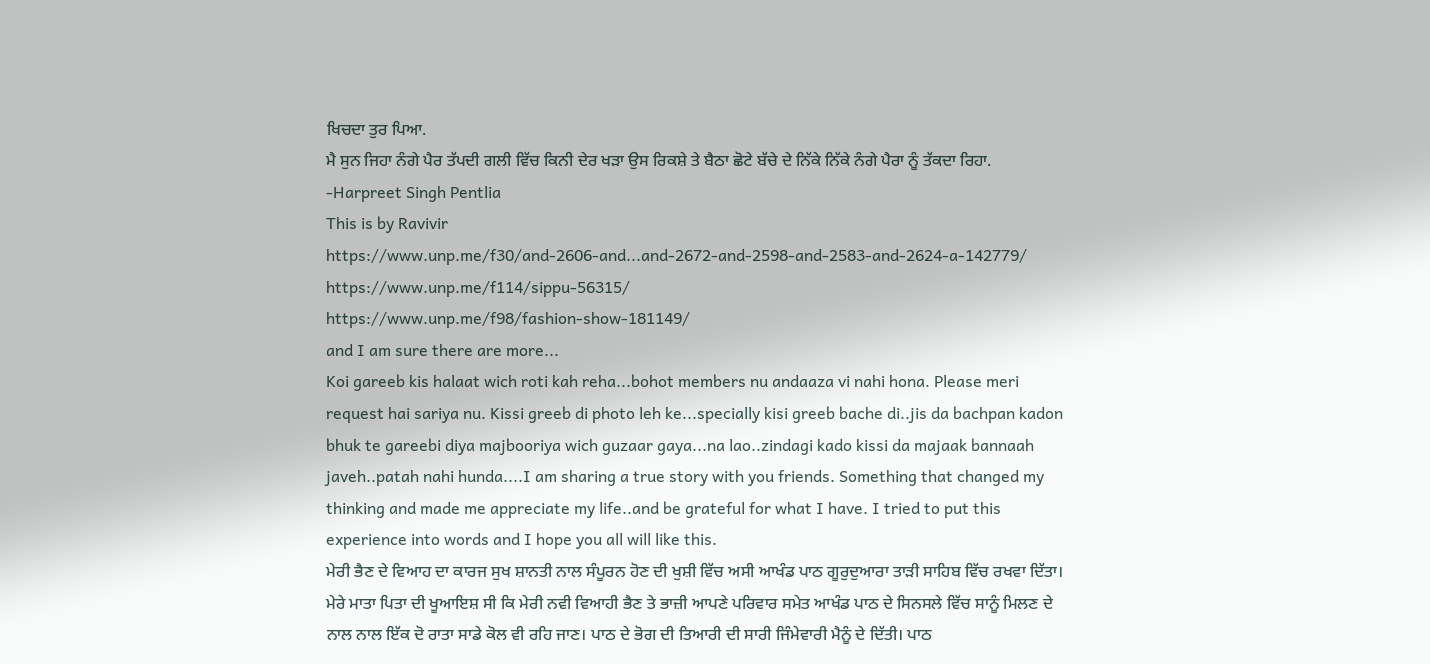ਖਿਚਦਾ ਤੁਰ ਪਿਆ.
ਮੈ ਸੁਨ ਜਿਹਾ ਨੰਗੇ ਪੈਰ ਤੱਪਦੀ ਗਲੀ ਵਿੱਚ ਕਿਨੀ ਦੇਰ ਖੜਾ ਉਸ ਰਿਕਸ਼ੇ ਤੇ ਬੈਠਾ ਛੋਟੇ ਬੱਚੇ ਦੇ ਨਿੱਕੇ ਨਿੱਕੇ ਨੰਗੇ ਪੈਰਾ ਨੂੰ ਤੱਕਦਾ ਰਿਹਾ.
-Harpreet Singh Pentlia
This is by Ravivir
https://www.unp.me/f30/and-2606-and...and-2672-and-2598-and-2583-and-2624-a-142779/
https://www.unp.me/f114/sippu-56315/
https://www.unp.me/f98/fashion-show-181149/
and I am sure there are more...
Koi gareeb kis halaat wich roti kah reha...bohot members nu andaaza vi nahi hona. Please meri request hai sariya nu. Kissi greeb di photo leh ke...specially kisi greeb bache di..jis da bachpan kadon bhuk te gareebi diya majbooriya wich guzaar gaya...na lao..zindagi kado kissi da majaak bannaah javeh..patah nahi hunda....I am sharing a true story with you friends. Something that changed my thinking and made me appreciate my life..and be grateful for what I have. I tried to put this experience into words and I hope you all will like this.
ਮੇਰੀ ਭੈਣ ਦੇ ਵਿਆਹ ਦਾ ਕਾਰਜ ਸੁਖ ਸ਼ਾਨਤੀ ਨਾਲ ਸੰਪੂਰਨ ਹੋਣ ਦੀ ਖੁਸ਼ੀ ਵਿੱਚ ਅਸੀ ਆਖੰਡ ਪਾਠ ਗੂਰੁਦੁਆਰਾ ਤਾੜੀ ਸਾਹਿਬ ਵਿੱਚ ਰਖਵਾ ਦਿੱਤਾ। ਮੇਰੇ ਮਾਤਾ ਪਿਤਾ ਦੀ ਖੂਆਇਸ਼ ਸੀ ਕਿ ਮੇਰੀ ਨਵੀ ਵਿਆਹੀ ਭੈਣ ਤੇ ਭਾਜ਼ੀ ਆਪਣੇ ਪਰਿਵਾਰ ਸਮੇਤ ਆਖੰਡ ਪਾਠ ਦੇ ਸਿਨਸਲੇ ਵਿੱਚ ਸਾਨੂੰ ਮਿਲਣ ਦੇ ਨਾਲ ਨਾਲ ਇੱਕ ਦੋ ਰਾਤਾ ਸਾਡੇ ਕੋਲ ਵੀ ਰਹਿ ਜਾਣ। ਪਾਠ ਦੇ ਭੋਗ ਦੀ ਤਿਆਰੀ ਦੀ ਸਾਰੀ ਜਿੰਮੇਵਾਰੀ ਮੈਨੂੰ ਦੇ ਦਿੱਤੀ। ਪਾਠ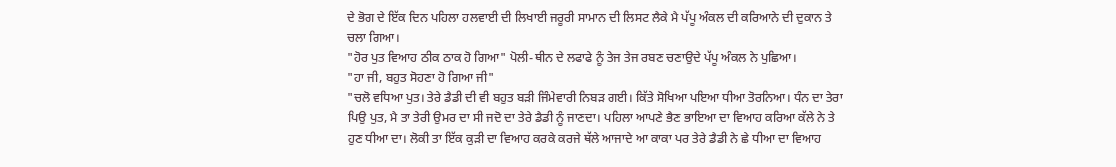ਦੇ ਭੋਗ ਦੇ ਇੱਕ ਦਿਨ ਪਹਿਲਾ ਹਲਵਾਈ ਦੀ ਲਿਖਾਈ ਜਰੂਰੀ ਸਾਮਾਨ ਦੀ ਲਿਸਟ ਲੈਕੇ ਮੈ ਪੱਪੂ ਅੰਕਲ ਦੀ ਕਰਿਆਨੇ ਦੀ ਦੁਕਾਨ ਤੇ ਚਲਾ ਗਿਆ।
"ਹੋਰ ਪੁਤ ਵਿਆਹ ਠੀਕ ਠਾਕ ਹੋ ਗਿਆ" ਪੋਲੀ-ਥੀਨ ਦੇ ਲਫਾਫੇ ਨੂੰ ਤੇਜ ਤੇਜ ਰਬਣ ਚਣਾਉਦੇ ਪੱਪੂ ਅੰਕਲ ਨੇ ਪੁਛਿਆ।
"ਹਾ ਜੀ, ਬਹੁਤ ਸੋਹਣਾ ਹੋ ਗਿਆ ਜੀ"
"ਚਲੋ ਵਧਿਆ ਪੁਤ। ਤੇਰੇ ਡੈਡੀ ਦੀ ਵੀ ਬਹੁਤ ਬੜੀ ਜਿੰਮੇਵਾਰੀ ਨਿਬੜ ਗਈ। ਕਿੱਤੇ ਸੋਖਿਆ ਪਇਆ ਧੀਆ ਤੋਰਨਿਆ। ਧੰਨ ਦਾ ਤੇਰਾ ਪਿਉ ਪੁਤ, ਮੈ ਤਾ ਤੇਰੀ ਉਮਰ ਦਾ ਸੀ ਜਦੋ ਦਾ ਤੇਰੇ ਡੈਡੀ ਨੂੰ ਜਾਣਦਾ। ਪਹਿਲਾ ਆਪਣੇ ਭੈਣ ਭਾਇਆ ਦਾ ਵਿਆਹ ਕਰਿਆ ਕੱਲੇ ਨੇ ਤੇ ਹੁਣ ਧੀਆ ਦਾ। ਲੋਕੀ ਤਾ ਇੱਕ ਕੁੜੀ ਦਾ ਵਿਆਹ ਕਰਕੇ ਕਰਜੇ ਥੱਲੇ ਆਜਾਦੇ ਆ ਕਾਕਾ ਪਰ ਤੇਰੇ ਡੈਡੀ ਨੇ ਛੇ ਧੀਆ ਦਾ ਵਿਆਹ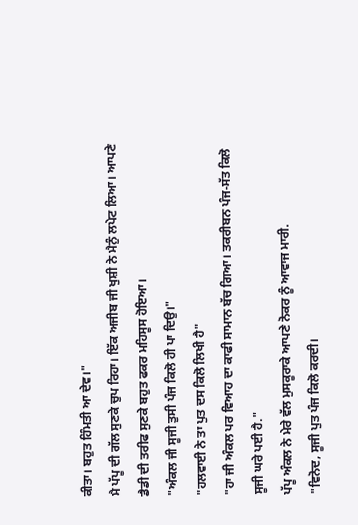ਕੀਤਾ। ਬਹੁਤ ਹਿੰਮਤੀ ਆ ਦੇਵ।"
ਮੈ ਪੱਪੂ ਦੀ ਗੱਲ ਸੁਣਕੇ ਚੁਪ ਰਿਹਾ। ਇੱਕ ਅਜੀਬ ਜੀ ਖੁਸ਼ੀ ਨੇ ਮੈਨੁੰ ਲਪੇਟ ਲਿਆ। ਆਪਣੇ ਡੈਡੀ ਦੀ ਤਰੀਫ ਸੁਣਕੇ ਬਹੁਤ ਫਕਰ ਮਹਿਸੂਸ ਹੋਇਆ।
"ਅੰਕਲ ਜੀ ਸੂਜੀ ਤੁਸੀ ਪੰਜ ਕਿਲੋ ਹੀ ਪਾ ਦਿਉ।"
"ਹਲਵਾਈ ਨੇ ਤਾ ਪੁਤ ਦਸ ਕਿਲੋ ਲਿਖੀ ਹੈ"
"ਹਾ ਜੀ ਅੰਕਲ ਪਰ ਵਿਆਹ ਦਾ ਕਾਫੀ ਸਾਮਾਨ ਬੱਚ ਗਿਆ। ਤਕਰੀਬਨ ਪੰਜ-ਸੱਤ ਕਿਲੋ ਸੂਜੀ ਘਰੇ ਪਈ ਹੈ."
ਪੱਪੂ ਅੰਕਲ ਨੇ ਮੇਰੇ ਵੱਲ ਮੁਸਕੂਰਾਕੇ ਆਪਣੇ ਨੋਕਰ ਨੂੰ ਆਵਾਜ ਮਾਰੀ.
"ਵਿਨੋਦ, ਸੂਜੀ ਪੁਤ ਪੰਜ ਕਿਲੋ ਕਰਦੀ।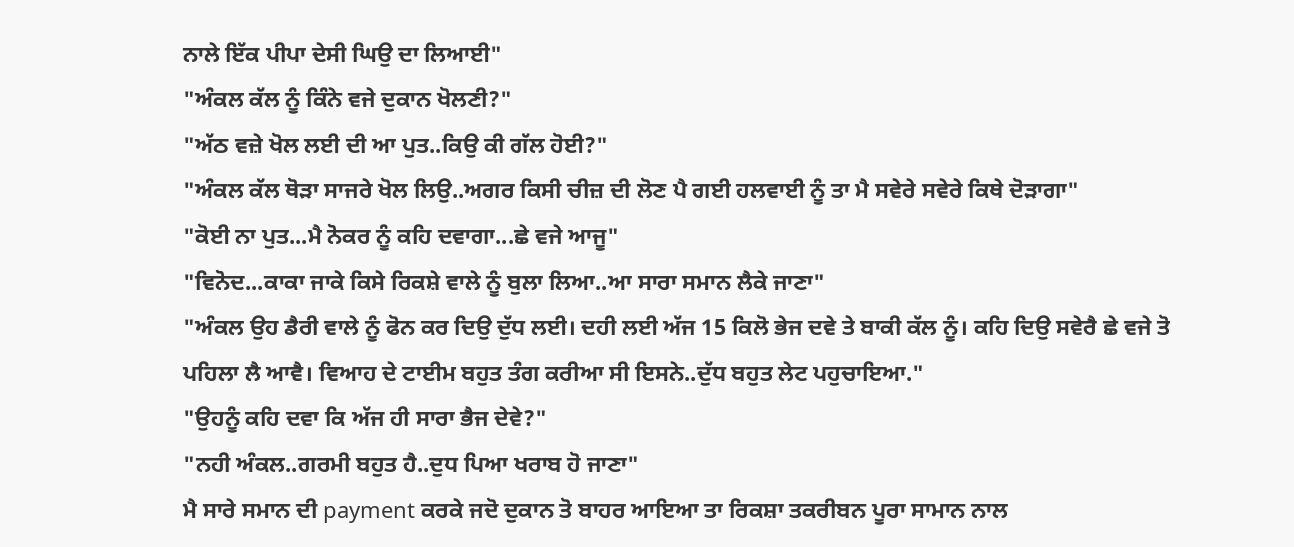ਨਾਲੇ ਇੱਕ ਪੀਪਾ ਦੇਸੀ ਘਿਉ ਦਾ ਲਿਆਈ"
"ਅੰਕਲ ਕੱਲ ਨੂੰ ਕਿੰਨੇ ਵਜੇ ਦੁਕਾਨ ਖੋਲਣੀ?"
"ਅੱਠ ਵਜ਼ੇ ਖੋਲ ਲਈ ਦੀ ਆ ਪੁਤ..ਕਿਉ ਕੀ ਗੱਲ ਹੋਈ?"
"ਅੰਕਲ ਕੱਲ ਥੋੜਾ ਸਾਜਰੇ ਖੋਲ ਲਿਉ..ਅਗਰ ਕਿਸੀ ਚੀਜ਼ ਦੀ ਲੋਣ ਪੈ ਗਈ ਹਲਵਾਈ ਨੂੰ ਤਾ ਮੈ ਸਵੇਰੇ ਸਵੇਰੇ ਕਿਥੇ ਦੋੜਾਗਾ"
"ਕੋਈ ਨਾ ਪੁਤ...ਮੈ ਨੋਕਰ ਨੂੰ ਕਹਿ ਦਵਾਗਾ...ਛੇ ਵਜੇ ਆਜੂ"
"ਵਿਨੋਦ...ਕਾਕਾ ਜਾਕੇ ਕਿਸੇ ਰਿਕਸ਼ੇ ਵਾਲੇ ਨੂੰ ਬੁਲਾ ਲਿਆ..ਆ ਸਾਰਾ ਸਮਾਨ ਲੈਕੇ ਜਾਣਾ"
"ਅੰਕਲ ਉਹ ਡੈਰੀ ਵਾਲੇ ਨੂੰ ਫੋਨ ਕਰ ਦਿਉ ਦੁੱਧ ਲਈ। ਦਹੀ ਲਈ ਅੱਜ 15 ਕਿਲੋ ਭੇਜ ਦਵੇ ਤੇ ਬਾਕੀ ਕੱਲ ਨੂੰ। ਕਹਿ ਦਿਉ ਸਵੇਰੈ ਛੇ ਵਜੇ ਤੋ ਪਹਿਲਾ ਲੈ ਆਵੈ। ਵਿਆਹ ਦੇ ਟਾਈਮ ਬਹੁਤ ਤੰਗ ਕਰੀਆ ਸੀ ਇਸਨੇ..ਦੁੱਧ ਬਹੁਤ ਲੇਟ ਪਹੁਚਾਇਆ."
"ਉਹਨੂੰ ਕਹਿ ਦਵਾ ਕਿ ਅੱਜ ਹੀ ਸਾਰਾ ਭੈਜ ਦੇਵੇ?"
"ਨਹੀ ਅੰਕਲ..ਗਰਮੀ ਬਹੁਤ ਹੈ..ਦੁਧ ਪਿਆ ਖਰਾਬ ਹੋ ਜਾਣਾ"
ਮੈ ਸਾਰੇ ਸਮਾਨ ਦੀ payment ਕਰਕੇ ਜਦੋ ਦੁਕਾਨ ਤੋ ਬਾਹਰ ਆਇਆ ਤਾ ਰਿਕਸ਼ਾ ਤਕਰੀਬਨ ਪੂਰਾ ਸਾਮਾਨ ਨਾਲ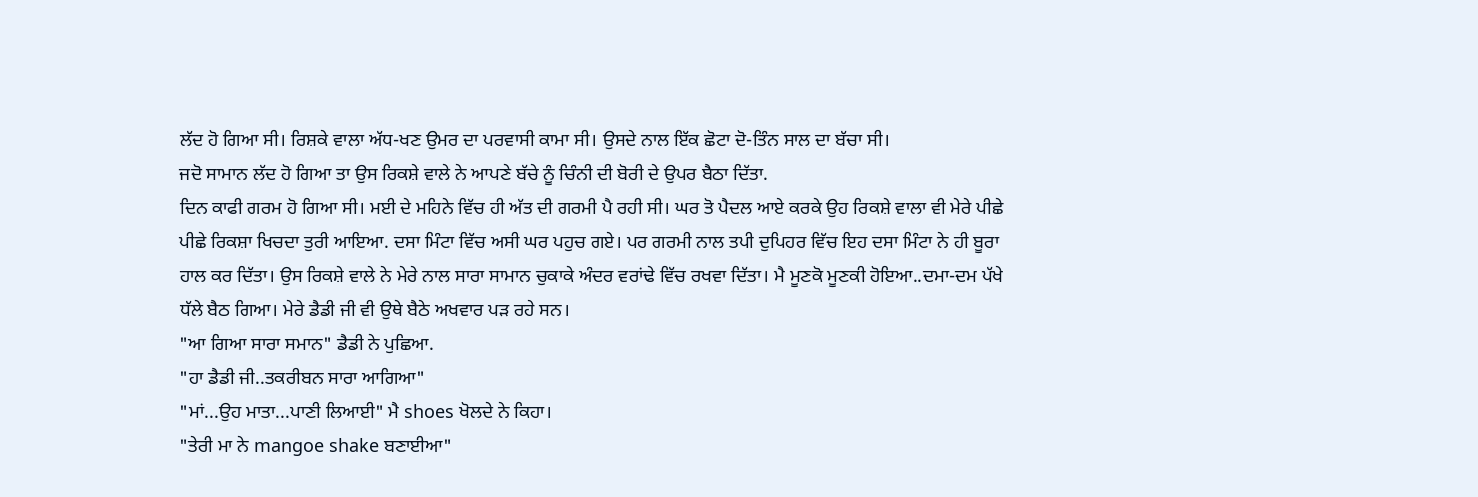ਲੱਦ ਹੋ ਗਿਆ ਸੀ। ਰਿਸ਼ਕੇ ਵਾਲਾ ਅੱਧ-ਖਣ ਉਮਰ ਦਾ ਪਰਵਾਸੀ ਕਾਮਾ ਸੀ। ਉਸਦੇ ਨਾਲ ਇੱਕ ਛੋਟਾ ਦੋ-ਤਿੰਨ ਸਾਲ ਦਾ ਬੱਚਾ ਸੀ।
ਜਦੋ ਸਾਮਾਨ ਲੱਦ ਹੋ ਗਿਆ ਤਾ ਉਸ ਰਿਕਸ਼ੇ ਵਾਲੇ ਨੇ ਆਪਣੇ ਬੱਚੇ ਨੂੰ ਚਿੰਨੀ ਦੀ ਬੋਰੀ ਦੇ ਉਪਰ ਬੈਠਾ ਦਿੱਤਾ.
ਦਿਨ ਕਾਫੀ ਗਰਮ ਹੋ ਗਿਆ ਸੀ। ਮਈ ਦੇ ਮਹਿਨੇ ਵਿੱਚ ਹੀ ਅੱਤ ਦੀ ਗਰਮੀ ਪੈ ਰਹੀ ਸੀ। ਘਰ ਤੋ ਪੈਦਲ ਆਏ ਕਰਕੇ ਉਹ ਰਿਕਸ਼ੇ ਵਾਲਾ ਵੀ ਮੇਰੇ ਪੀਛੇ ਪੀਛੇ ਰਿਕਸ਼ਾ ਖਿਚਦਾ ਤੁਰੀ ਆਇਆ. ਦਸਾ ਮਿੰਟਾ ਵਿੱਚ ਅਸੀ ਘਰ ਪਹੁਚ ਗਏ। ਪਰ ਗਰਮੀ ਨਾਲ ਤਪੀ ਦੁਪਿਹਰ ਵਿੱਚ ਇਹ ਦਸਾ ਮਿੰਟਾ ਨੇ ਹੀ ਬੂਰਾ ਹਾਲ ਕਰ ਦਿੱਤਾ। ਉਸ ਰਿਕਸ਼ੇ ਵਾਲੇ ਨੇ ਮੇਰੇ ਨਾਲ ਸਾਰਾ ਸਾਮਾਨ ਚੁਕਾਕੇ ਅੰਦਰ ਵਰਾਂਢੇ ਵਿੱਚ ਰਖਵਾ ਦਿੱਤਾ। ਮੈ ਮੂਣਕੋ ਮੂਣਕੀ ਹੋਇਆ..ਦਮਾ-ਦਮ ਪੱਖੇ ਧੱਲੇ ਬੈਠ ਗਿਆ। ਮੇਰੇ ਡੈਡੀ ਜੀ ਵੀ ਉਥੇ ਬੈਠੇ ਅਖਵਾਰ ਪੜ ਰਹੇ ਸਨ।
"ਆ ਗਿਆ ਸਾਰਾ ਸਮਾਨ" ਡੈਡੀ ਨੇ ਪੁਛਿਆ.
"ਹਾ ਡੈਡੀ ਜੀ..ਤਕਰੀਬਨ ਸਾਰਾ ਆਗਿਆ"
"ਮਾਂ...ਉਹ ਮਾਤਾ...ਪਾਣੀ ਲਿਆਈ" ਮੈ shoes ਖੋਲਦੇ ਨੇ ਕਿਹਾ।
"ਤੇਰੀ ਮਾ ਨੇ mangoe shake ਬਣਾਈਆ"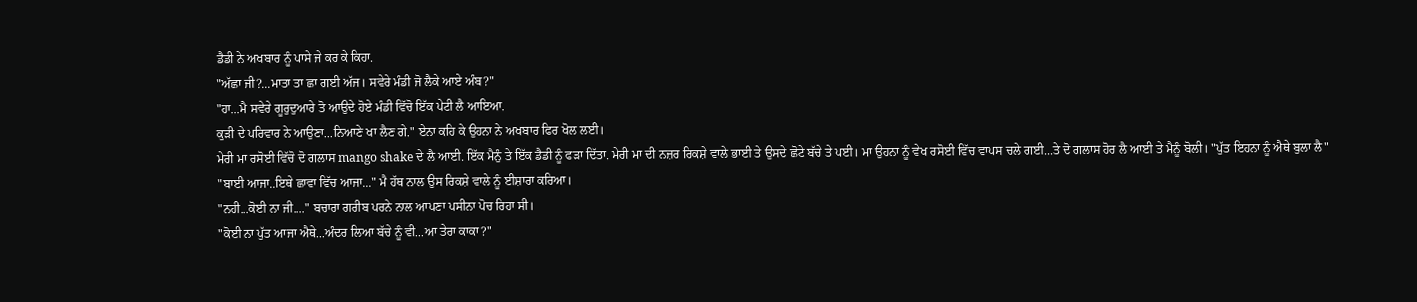ਡੈਡੀ ਨੇ ਅਖਬਾਰ ਨੂੰ ਪਾਸੇ ਜੇ ਕਰ ਕੇ ਕਿਹਾ.
"ਅੱਛਾ ਜੀ?...ਮਾਤਾ ਤਾ ਛਾ ਗਈ ਅੱਜ। ਸਵੇਰੇ ਮੰਡੀ ਜੋ ਲੈਕੇ ਆਏ ਅੰਬ?"
"ਹਾ...ਮੈ ਸਵੇਰੇ ਗੂਰੁਦੁਆਰੇ ਤੋ ਆਉਦੇ ਹੋਏ ਮੰਡੀ ਵਿੱਚੋ ਇੱਕ ਪੇਟੀ ਲੈ ਆਇਆ.
ਕੁੜੀ ਦੇ ਪਰਿਵਾਰ ਨੇ ਆਉਣਾ...ਨਿਆਣੇ ਖਾ ਲੈਣ ਗੇ." ਏਨਾ ਕਹਿ ਕੇ ਉਹਨਾ ਨੇ ਅਖਬਾਰ ਫਿਰ ਖੋਲ ਲਈ।
ਮੇਰੀ ਮਾ ਰਸੋਈ ਵਿੱਚੋ ਦੋ ਗਲਾਸ mango shake ਦੇ ਲੈ ਆਈ. ਇੱਕ ਮੈਨੁੰ ਤੇ ਇੱਕ ਡੈਡੀ ਨੂੰ ਫੜਾ ਦਿੱਤਾ. ਮੇਰੀ ਮਾ ਦੀ ਨਜ਼ਰ ਰਿਕਸ਼ੇ ਵਾਲੇ ਭਾਈ ਤੇ ਉਸਦੇ ਛੋਟੇ ਬੱਚੇ ਤੇ ਪਈ। ਮਾ ਉਹਨਾ ਨੂੰ ਵੇਖ ਰਸੋਈ ਵਿੱਚ ਵਾਪਸ ਚਲੇ ਗਈ...ਤੇ ਦੋ ਗਲਾਸ ਹੋਰ ਲੈ ਆਈ ਤੇ ਮੈਨੂੰ ਬੋਲੀ। "ਪੁੱਤ ਇਹਨਾ ਨੂੰ ਐਥੇ ਬੁਲਾ ਲੈ"
"ਬਾਈ ਆਜਾ..ਇਥੇ ਛਾਵਾ ਵਿੱਚ ਆਜਾ..." ਮੈ ਹੱਥ ਨਾਲ ਉਸ ਰਿਕਸ਼ੇ ਵਾਲੇ ਨੂੰ ਈਸ਼ਾਰਾ ਕਰਿਆ।
"ਨਹੀ...ਕੋਈ ਨਾ ਜੀ...." ਬਚਾਰਾ ਗਰੀਬ ਪਰਨੇ ਨਾਲ ਆਪਣਾ ਪਸੀਨਾ ਪੋਚ ਰਿਹਾ ਸੀ।
"ਕੋਈ ਨਾ ਪੁੱਤ ਆਜਾ ਐਥੇ...ਅੰਦਰ ਲਿਆ ਬੱਚੇ ਨੂੰ ਵੀ...ਆ ਤੇਰਾ ਕਾਕਾ?"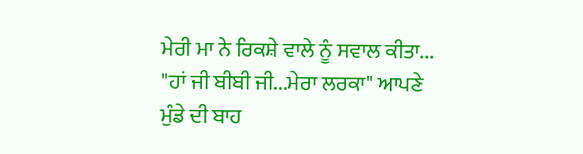ਮੇਰੀ ਮਾ ਨੇ ਰਿਕਸ਼ੇ ਵਾਲੇ ਨੂੰ ਸਵਾਲ ਕੀਤਾ...
"ਹਾਂ ਜੀ ਬੀਬੀ ਜੀ...ਮੇਰਾ ਲਰਕਾ" ਆਪਣੇ ਮੁੰਡੇ ਦੀ ਬਾਹ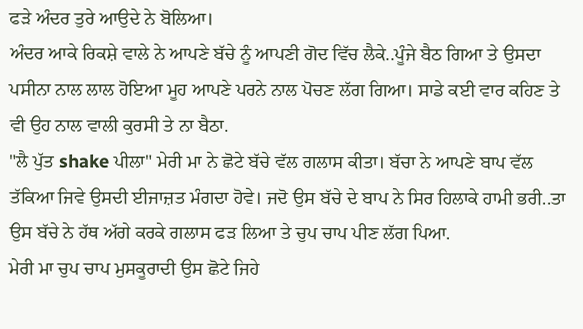ਫੜੇ ਅੰਦਰ ਤੁਰੇ ਆਉਦੇ ਨੇ ਬੋਲਿਆ।
ਅੰਦਰ ਆਕੇ ਰਿਕਸ਼ੇ ਵਾਲੇ ਨੇ ਆਪਣੇ ਬੱਚੇ ਨੂੰ ਆਪਣੀ ਗੋਦ ਵਿੱਚ ਲੈਕੇ..ਪੂੰਜੇ ਬੈਠ ਗਿਆ ਤੇ ਉਸਦਾ ਪਸੀਨਾ ਨਾਲ ਲਾਲ ਹੋਇਆ ਮੂਹ ਆਪਣੇ ਪਰਨੇ ਨਾਲ ਪੋਚਣ ਲੱਗ ਗਿਆ। ਸਾਡੇ ਕਈ ਵਾਰ ਕਹਿਣ ਤੇ ਵੀ ਉਹ ਨਾਲ ਵਾਲੀ ਕੁਰਸੀ ਤੇ ਨਾ ਬੈਠਾ.
"ਲੈ ਪੁੱਤ shake ਪੀਲਾ" ਮੇਰੀ ਮਾ ਨੇ ਛੋਟੇ ਬੱਚੇ ਵੱਲ ਗਲਾਸ ਕੀਤਾ। ਬੱਚਾ ਨੇ ਆਪਣੇ ਬਾਪ ਵੱਲ ਤੱਕਿਆ ਜਿਵੇ ਉਸਦੀ ਈਜਾਜ਼ਤ ਮੰਗਦਾ ਹੋਵੇ। ਜਦੋ ਉਸ ਬੱਚੇ ਦੇ ਬਾਪ ਨੇ ਸਿਰ ਹਿਲਾਕੇ ਹਾਮੀ ਭਰੀ..ਤਾ ਉਸ ਬੱਚੇ ਨੇ ਹੱਥ ਅੱਗੇ ਕਰਕੇ ਗਲਾਸ ਫੜ ਲਿਆ ਤੇ ਚੁਪ ਚਾਪ ਪੀਣ ਲੱਗ ਪਿਆ.
ਮੇਰੀ ਮਾ ਚੁਪ ਚਾਪ ਮੁਸਕੂਰਾਦੀ ਉਸ ਛੋਟੇ ਜਿਹੇ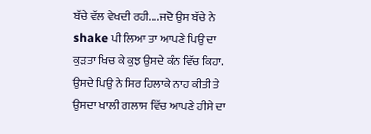ਬੱਚੇ ਵੱਲ ਵੇਖਦੀ ਰਹੀ....ਜਦੋ ਉਸ ਬੱਚੇ ਨੇ shake ਪੀ ਲਿਆ ਤਾ ਆਪਣੇ ਪਿਉ ਦਾ ਕੁੜਤਾ ਖਿਚ ਕੇ ਕੁਝ ਉਸਦੇ ਕੰਨ ਵਿੱਚ ਕਿਹਾ. ਉਸਦੇ ਪਿਉ ਨੇ ਸਿਰ ਹਿਲਾਕੇ ਨਾਹ ਕੀਤੀ ਤੇ ਉਸਦਾ ਖਾਲੀ ਗਲਾਸ ਵਿੱਚ ਆਪਣੇ ਹੀਸੇ ਦਾ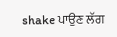shake ਪਾਉਣ ਲੱਗ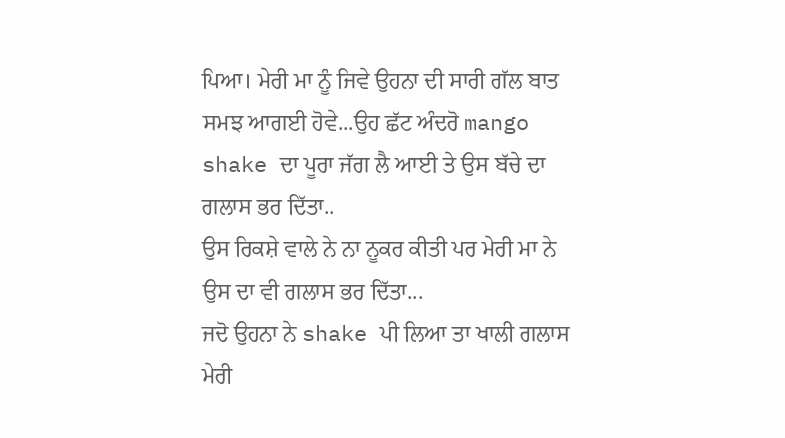ਪਿਆ। ਮੇਰੀ ਮਾ ਨੂੰ ਜਿਵੇ ਉਹਨਾ ਦੀ ਸਾਰੀ ਗੱਲ ਬਾਤ ਸਮਝ ਆਗਈ ਹੋਵੇ...ਉਹ ਛੱਟ ਅੰਦਰੋ mango shake ਦਾ ਪੂਰਾ ਜੱਗ ਲੈ ਆਈ ਤੇ ਉਸ ਬੱਚੇ ਦਾ ਗਲਾਸ ਭਰ ਦਿੱਤਾ..
ਉਸ ਰਿਕਸ਼ੇ ਵਾਲੇ ਨੇ ਨਾ ਨੂਕਰ ਕੀਤੀ ਪਰ ਮੇਰੀ ਮਾ ਨੇ ਉਸ ਦਾ ਵੀ ਗਲਾਸ ਭਰ ਦਿੱਤਾ...
ਜਦੋ ਉਹਨਾ ਨੇ shake ਪੀ ਲਿਆ ਤਾ ਖਾਲੀ ਗਲਾਸ ਮੇਰੀ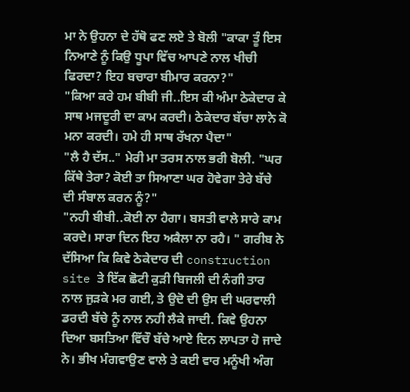ਮਾ ਨੇ ਉਹਨਾ ਦੇ ਹੱਥੋ ਫਣ ਲਏ ਤੇ ਬੋਲੀ "ਕਾਕਾ ਤੂੰ ਇਸ ਨਿਆਣੇ ਨੂੰ ਕਿਉ ਧੂਪਾ ਵਿੱਚ ਆਪਣੇ ਨਾਲ ਖੀਚੀ ਫਿਰਦਾ? ਇਹ ਬਚਾਰਾ ਬੀਮਾਰ ਕਰਨਾ?"
"ਕਿਆ ਕਰੇ ਹਮ ਬੀਬੀ ਜੀ..ਇਸ ਕੀ ਅੰਮਾ ਠੇਕੇਦਾਰ ਕੇ ਸਾਥ ਮਜਦੂਰੀ ਦਾ ਕਾਮ ਕਰਦੀ। ਠੇਕੇਦਾਰ ਬੱਚਾ ਲਾਨੇ ਕੋ ਮਨਾ ਕਰਦੀ। ਹਮੇ ਹੀ ਸਾਥ ਰੱਖਨਾ ਪੈਦਾ"
"ਲੈ ਹੈ ਦੱਸ.." ਮੇਰੀ ਮਾ ਤਰਸ ਨਾਲ ਭਰੀ ਬੋਲੀ. "ਘਰ ਕਿੱਥੇ ਤੇਰਾ? ਕੋਈ ਤਾ ਸਿਆਣਾ ਘਰ ਹੋਵੇਗਾ ਤੇਰੇ ਬੱਚੇ ਦੀ ਸੰਬਾਲ ਕਰਨ ਨੂੰ?"
"ਨਹੀ ਬੀਬੀ..ਕੋਈ ਨਾ ਹੈਗਾ। ਬਸਤੀ ਵਾਲੇ ਸਾਰੇ ਕਾਮ ਕਰਦੇ। ਸਾਰਾ ਦਿਨ ਇਹ ਅਕੈਲਾ ਨਾ ਰਹੈ। " ਗਰੀਬ ਨੇ ਦੱਸਿਆ ਕਿ ਕਿਵੇ ਠੇਕੇਦਾਰ ਦੀ construction site ਤੇ ਇੱਕ ਛੋਟੀ ਕੁੜੀ ਬਿਜਲੀ ਦੀ ਨੰਗੀ ਤਾਰ ਨਾਲ ਜੁੜਕੇ ਮਰ ਗਈ, ਤੇ ਉਦੋ ਦੀ ਉਸ ਦੀ ਘਰਵਾਲੀ ਡਰਦੀ ਬੱਚੇ ਨੂੰ ਨਾਲ ਨਹੀ ਲੈਕੇ ਜਾਦੀ. ਕਿਵੇ ਉਹਨਾ ਦਿਆ ਬਸਤਿਆ ਵਿੱਚੌ ਬੱਚੇ ਆਏ ਦਿਨ ਲਾਪਤਾ ਹੋ ਜਾਦੇ ਨੇ। ਭੀਖ ਮੰਗਵਾਉਣ ਵਾਲੇ ਤੇ ਕਈ ਵਾਰ ਮਨੂੰਖੀ ਅੰਗ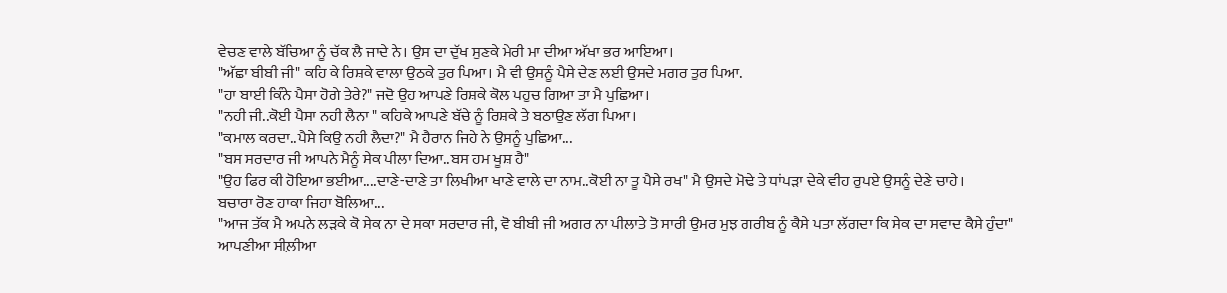ਵੇਚਣ ਵਾਲੇ ਬੱਚਿਆ ਨੂੰ ਚੱਕ ਲੈ ਜਾਦੇ ਨੇ। ਉਸ ਦਾ ਦੁੱਖ ਸੁਣਕੇ ਮੇਰੀ ਮਾ ਦੀਆ ਅੱਖਾ ਭਰ ਆਇਆ।
"ਅੱਛਾ ਬੀਬੀ ਜੀ" ਕਹਿ ਕੇ ਰਿਸ਼ਕੇ ਵਾਲਾ ਉਠਕੇ ਤੁਰ ਪਿਆ। ਮੈ ਵੀ ਉਸਨੂੰ ਪੈਸੇ ਦੇਣ ਲਈ ਉਸਦੇ ਮਗਰ ਤੁਰ ਪਿਆ.
"ਹਾ ਬਾਈ ਕਿੰਨੇ ਪੈਸਾ ਹੋਗੇ ਤੇਰੇ?" ਜਦੋ ਉਹ ਆਪਣੇ ਰਿਸ਼ਕੇ ਕੋਲ ਪਹੁਚ ਗਿਆ ਤਾ ਮੈ ਪੁਛਿਆ।
"ਨਹੀ ਜੀ..ਕੋਈ ਪੈਸਾ ਨਹੀ ਲੈਨਾ " ਕਹਿਕੇ ਆਪਣੇ ਬੱਚੇ ਨੂੰ ਰਿਸ਼ਕੇ ਤੇ ਬਠਾਉਣ ਲੱਗ ਪਿਆ।
"ਕਮਾਲ ਕਰਦਾ..ਪੈਸੇ ਕਿਉ ਨਹੀ ਲੈਦਾ?" ਮੈ ਹੈਰਾਨ ਜਿਹੇ ਨੇ ਉਸਨੂੰ ਪੁਛਿਆ...
"ਬਸ ਸਰਦਾਰ ਜੀ ਆਪਨੇ ਮੈਨੂੰ ਸੇਕ ਪੀਲਾ ਦਿਆ..ਬਸ ਹਮ ਖੂਸ਼ ਹੈ"
"ਉਹ ਫਿਰ ਕੀ ਹੋਇਆ ਭਈਆ....ਦਾਣੇ-ਦਾਣੇ ਤਾ ਲਿਖੀਆ ਖਾਣੇ ਵਾਲੇ ਦਾ ਨਾਮ..ਕੋਈ ਨਾ ਤੂ ਪੈਸੇ ਰਖ" ਮੈ ਉਸਦੇ ਮੋਢੇ ਤੇ ਧਾਂਪੜਾ ਦੇਕੇ ਵੀਹ ਰੁਪਏ ਉਸਨੂੰ ਦੇਣੇ ਚਾਹੇ।
ਬਚਾਰਾ ਰੋਣ ਹਾਕਾ ਜਿਹਾ ਬੋਲਿਆ...
"ਆਜ ਤੱਕ ਮੈ ਅਪਨੇ ਲੜਕੇ ਕੋ ਸੇਕ ਨਾ ਦੇ ਸਕਾ ਸਰਦਾਰ ਜੀ, ਵੋ ਬੀਬੀ ਜੀ ਅਗਰ ਨਾ ਪੀਲਾਤੇ ਤੋ ਸਾਰੀ ਉਮਰ ਮੁਝ ਗਰੀਬ ਨੂੰ ਕੈਸੇ ਪਤਾ ਲੱਗਦਾ ਕਿ ਸੇਕ ਦਾ ਸਵਾਦ ਕੈਸੇ ਹੁੰਦਾ"
ਆਪਣੀਆ ਸੀਲ਼ੀਆ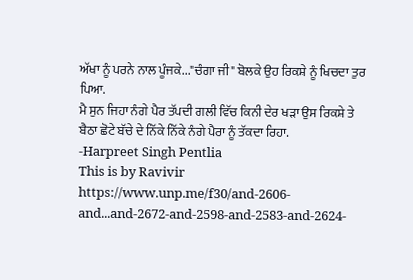ਅੱਖਾ ਨੂੰ ਪਰਨੇ ਨਾਲ ਪੂੰਜਕੇ..."ਚੰਗਾ ਜੀ" ਬੋਲਕੇ ਉਹ ਰਿਕਸ਼ੇ ਨੂੰ ਖਿਚਦਾ ਤੁਰ ਪਿਆ.
ਮੈ ਸੁਨ ਜਿਹਾ ਨੰਗੇ ਪੈਰ ਤੱਪਦੀ ਗਲੀ ਵਿੱਚ ਕਿਨੀ ਦੇਰ ਖੜਾ ਉਸ ਰਿਕਸ਼ੇ ਤੇ ਬੈਠਾ ਛੋਟੇ ਬੱਚੇ ਦੇ ਨਿੱਕੇ ਨਿੱਕੇ ਨੰਗੇ ਪੈਰਾ ਨੂੰ ਤੱਕਦਾ ਰਿਹਾ.
-Harpreet Singh Pentlia
This is by Ravivir
https://www.unp.me/f30/and-2606-and...and-2672-and-2598-and-2583-and-2624-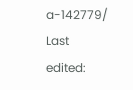a-142779/
Last edited: